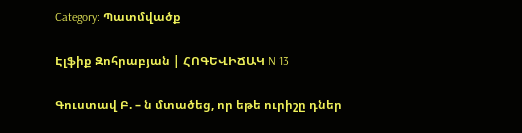Category: Պատմվածք

Էլֆիք Զոհրաբյան | ՀՈԳԵՎԻՃԱԿ N 13

Գուստավ Բ. – ն մտածեց, որ եթե ուրիշը դներ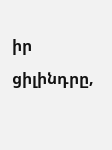իր ցիլինդրը,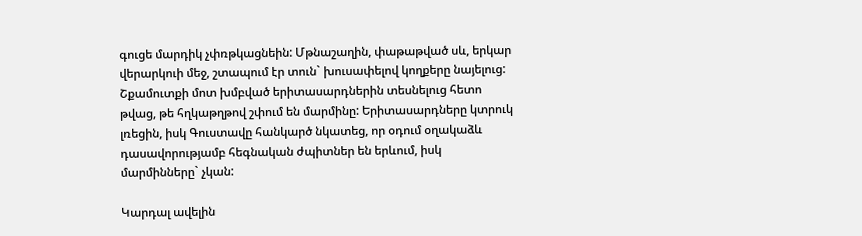գուցե մարդիկ չփռթկացնեին: Մթնաշաղին, փաթաթված սև, երկար վերարկուի մեջ, շտապում էր տուն` խուսափելով կողքերը նայելուց: Շքամուտքի մոտ խմբված երիտասարդներին տեսնելուց հետո թվաց, թե հղկաթղթով շփում են մարմինը: Երիտասարդները կտրուկ լռեցին, իսկ Գուստավը հանկարծ նկատեց, որ օդում օղակաձև դասավորությամբ հեգնական ժպիտներ են երևում, իսկ մարմինները` չկան:

Կարդալ ավելին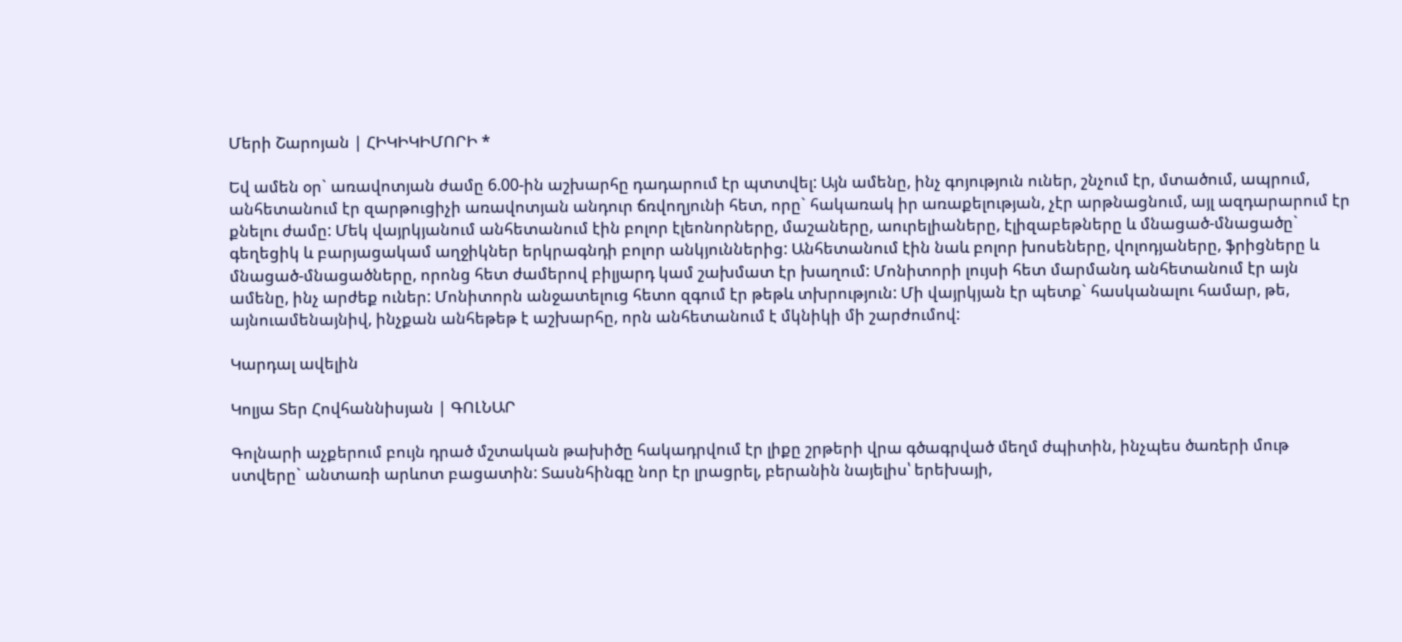Մերի Շարոյան | ՀԻԿԻԿԻՄՈՐԻ *

Եվ ամեն օր` առավոտյան ժամը 6.00-ին աշխարհը դադարում էր պտտվել: Այն ամենը, ինչ գոյություն ուներ, շնչում էր, մտածում, ապրում, անհետանում էր զարթուցիչի առավոտյան անդուր ճռվողյունի հետ, որը` հակառակ իր առաքելության, չէր արթնացնում, այլ ազդարարում էր քնելու ժամը: Մեկ վայրկյանում անհետանում էին բոլոր էլեոնորները, մաշաները, աուրելիաները, էլիզաբեթները և մնացած-մնացածը` գեղեցիկ և բարյացակամ աղջիկներ երկրագնդի բոլոր անկյուններից: Անհետանում էին նաև բոլոր խոսեները, վոլոդյաները, ֆրիցները և մնացած-մնացածները, որոնց հետ ժամերով բիլյարդ կամ շախմատ էր խաղում: Մոնիտորի լույսի հետ մարմանդ անհետանում էր այն ամենը, ինչ արժեք ուներ: Մոնիտորն անջատելուց հետո զգում էր թեթև տխրություն: Մի վայրկյան էր պետք` հասկանալու համար, թե, այնուամենայնիվ, ինչքան անհեթեթ է աշխարհը, որն անհետանում է մկնիկի մի շարժումով:

Կարդալ ավելին

Կոլյա Տեր Հովհաննիսյան | ԳՈԼՆԱՐ

Գոլնարի աչքերում բույն դրած մշտական թախիծը հակադրվում էր լիքը շրթերի վրա գծագրված մեղմ ժպիտին, ինչպես ծառերի մութ ստվերը` անտառի արևոտ բացատին: Տասնհինգը նոր էր լրացրել, բերանին նայելիս՝ երեխայի,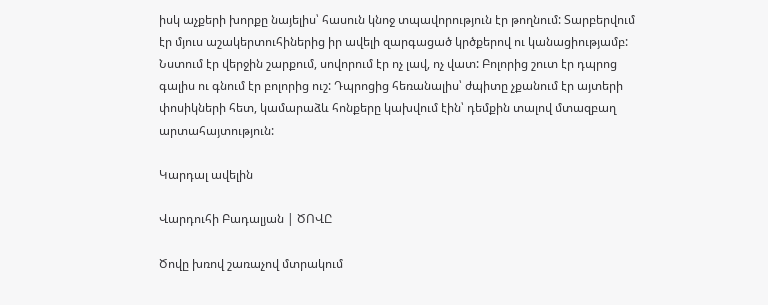իսկ աչքերի խորքը նայելիս՝ հասուն կնոջ տպավորություն էր թողնում: Տարբերվում էր մյուս աշակերտուհիներից իր ավելի զարգացած կրծքերով ու կանացիությամբ: Նստում էր վերջին շարքում, սովորում էր ոչ լավ, ոչ վատ: Բոլորից շուտ էր դպրոց գալիս ու գնում էր բոլորից ուշ: Դպրոցից հեռանալիս՝ ժպիտը չքանում էր այտերի փոսիկների հետ, կամարաձև հոնքերը կախվում էին՝ դեմքին տալով մտազբաղ արտահայտություն:

Կարդալ ավելին

Վարդուհի Բադալյան | ԾՈՎԸ

Ծովը խռով շառաչով մտրակում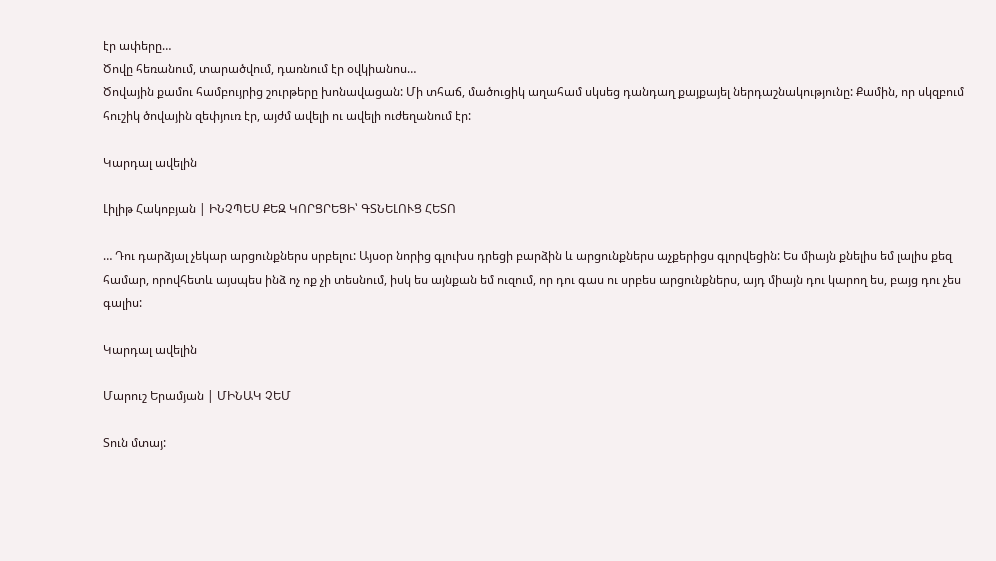էր ափերը…
Ծովը հեռանում, տարածվում, դառնում էր օվկիանոս…
Ծովային քամու համբույրից շուրթերը խոնավացան: Մի տհաճ, մածուցիկ աղահամ սկսեց դանդաղ քայքայել ներդաշնակությունը: Քամին, որ սկզբում հուշիկ ծովային զեփյուռ էր, այժմ ավելի ու ավելի ուժեղանում էր:

Կարդալ ավելին

Լիլիթ Հակոբյան | ԻՆՉՊԵՍ ՔԵԶ ԿՈՐՑՐԵՑԻ՝ ԳՏՆԵԼՈՒՑ ՀԵՏՈ

… Դու դարձյալ չեկար արցունքներս սրբելու: Այսօր նորից գլուխս դրեցի բարձին և արցունքներս աչքերիցս գլորվեցին: Ես միայն քնելիս եմ լալիս քեզ համար, որովհետև այսպես ինձ ոչ ոք չի տեսնում, իսկ ես այնքան եմ ուզում, որ դու գաս ու սրբես արցունքներս, այդ միայն դու կարող ես, բայց դու չես գալիս:

Կարդալ ավելին

Մարուշ Երամյան | ՄԻՆԱԿ ՉԵՄ

Տուն մտայ: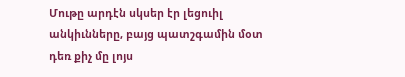Մութը արդէն սկսեր էր լեցուիլ անկիւնները, բայց պատշգամին մօտ դեռ քիչ մը լոյս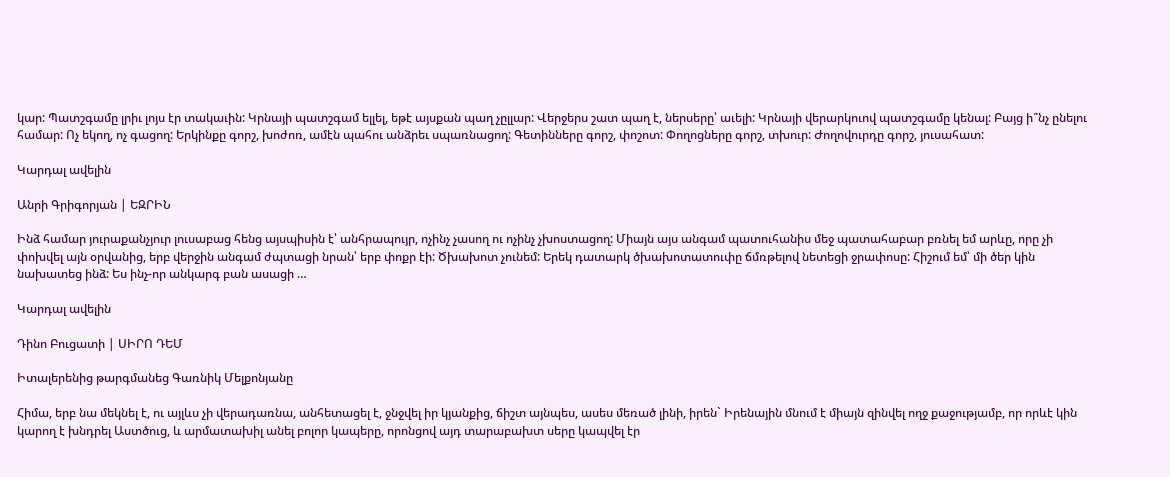կար: Պատշգամը լրիւ լոյս էր տակաւին: Կրնայի պատշգամ ելլել, եթէ այսքան պաղ չըլլար: Վերջերս շատ պաղ է, ներսերը՝ աւելի: Կրնայի վերարկուով պատշգամը կենալ: Բայց ի՞նչ ընելու համար: Ոչ եկող, ոչ գացող: Երկինքը գորշ, խոժոռ, ամէն պահու անձրեւ սպառնացող: Գետինները գորշ, փոշոտ: Փողոցները գորշ, տխուր: Ժողովուրդը գորշ, յուսահատ:

Կարդալ ավելին

Անրի Գրիգորյան | ԵԶՐԻՆ

Ինձ համար յուրաքանչյուր լուսաբաց հենց այսպիսին է՝ անհրապույր, ոչինչ չասող ու ոչինչ չխոստացող: Միայն այս անգամ պատուհանիս մեջ պատահաբար բռնել եմ արևը, որը չի փոխվել այն օրվանից, երբ վերջին անգամ ժպտացի նրան՝ երբ փոքր էի: Ծխախոտ չունեմ: Երեկ դատարկ ծխախոտատուփը ճմռթելով նետեցի ջրափոսը: Հիշում եմ՝ մի ծեր կին նախատեց ինձ: Ես ինչ-որ անկարգ բան ասացի …

Կարդալ ավելին

Դինո Բուցատի | ՍԻՐՈ ԴԵՄ

Իտալերենից թարգմանեց Գառնիկ Մելքոնյանը

Հիմա, երբ նա մեկնել է, ու այլևս չի վերադառնա, անհետացել է, ջնջվել իր կյանքից, ճիշտ այնպես, ասես մեռած լինի, իրեն` Իրենային մնում է միայն զինվել ողջ քաջությամբ, որ որևէ կին կարող է խնդրել Աստծուց, և արմատախիլ անել բոլոր կապերը, որոնցով այդ տարաբախտ սերը կապվել էր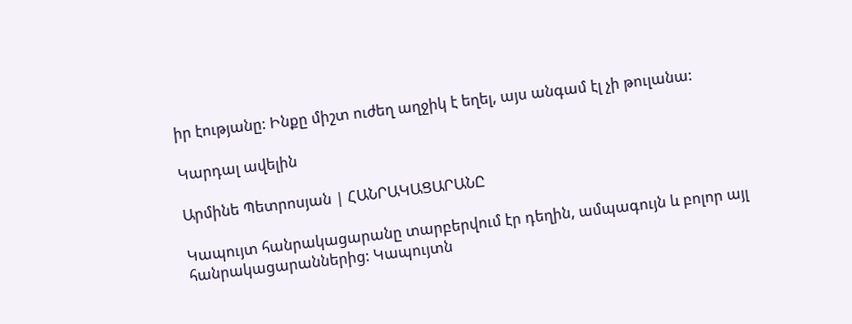իր էությանը: Ինքը միշտ ուժեղ աղջիկ է եղել, այս անգամ էլ չի թուլանա:

Կարդալ ավելին

Արմինե Պետրոսյան | ՀԱՆՐԱԿԱՑԱՐԱՆԸ

Կապույտ հանրակացարանը տարբերվում էր դեղին, ամպագույն և բոլոր այլ հանրակացարաններից: Կապույտն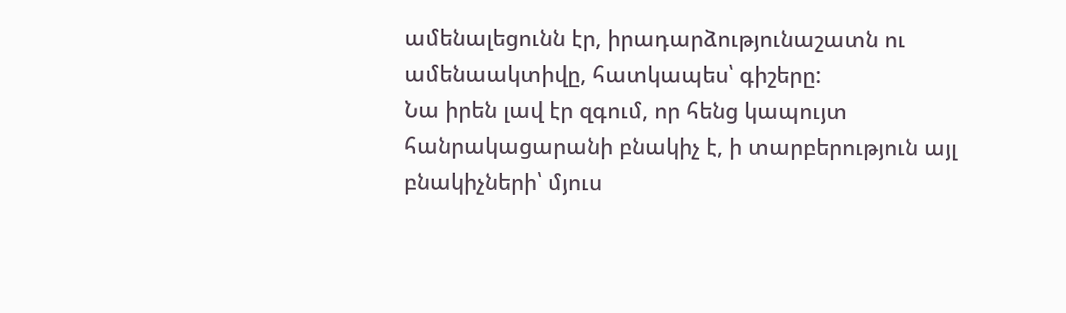ամենալեցունն էր, իրադարձությունաշատն ու ամենաակտիվը, հատկապես՝ գիշերը:
Նա իրեն լավ էր զգում, որ հենց կապույտ հանրակացարանի բնակիչ է, ի տարբերություն այլ բնակիչների՝ մյուս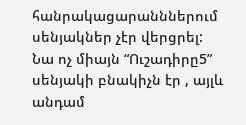հանրակացարանններում սենյակներ չէր վերցրել:
Նա ոչ միայն “Ուշադիրը5” սենյակի բնակիչն էր , այլև անդամ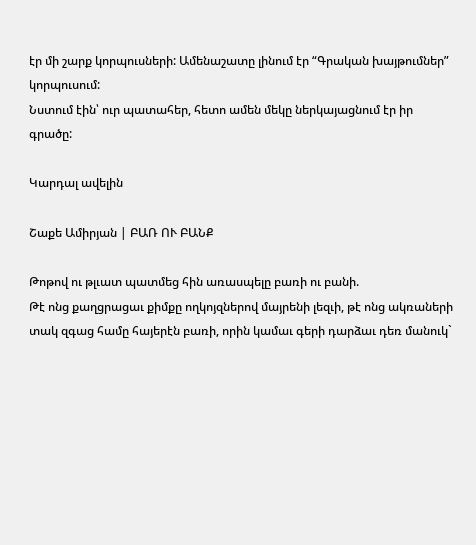էր մի շարք կորպուսների: Ամենաշատը լինում էր “Գրական խայթումներ” կորպուսում:
Նստում էին՝ ուր պատահեր, հետո ամեն մեկը ներկայացնում էր իր գրածը:

Կարդալ ավելին

Շաքե Ամիրյան | ԲԱՌ ՈՒ ԲԱՆՔ

Թոթով ու թլւատ պատմեց հին առասպելը բառի ու բանի.
Թէ ոնց քաղցրացաւ քիմքը ողկոյզներով մայրենի լեզւի, թէ ոնց ակռաների տակ զգաց համը հայերէն բառի, որին կամաւ գերի դարձաւ դեռ մանուկ`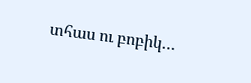տհաս ու բոբիկ…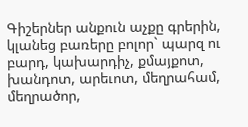Գիշերներ անքուն աչքը գրերին, կլանեց բառերը բոլոր` պարզ ու բարդ, կախարդիչ, քմայքոտ, խանդոտ, արեւոտ, մեղրահամ, մեղրածոր,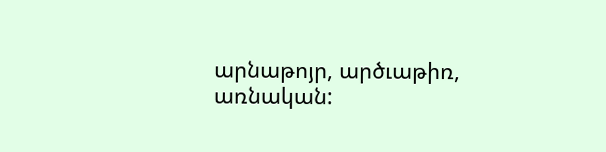արնաթոյր, արծւաթիռ, առնական: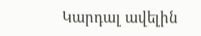Կարդալ ավելին